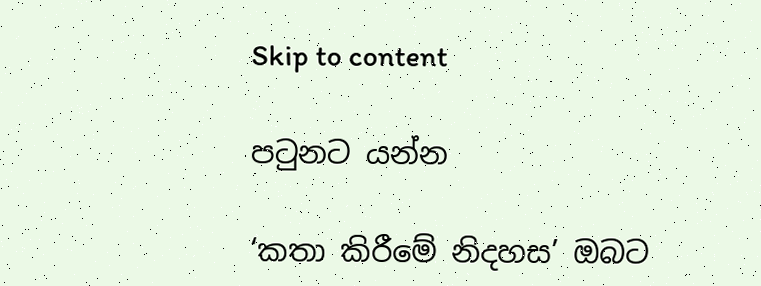Skip to content

පටුනට යන්න

‘කතා කිරීමේ නිදහස’ ඔබට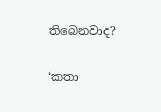තිබෙනවාද?

‘කතා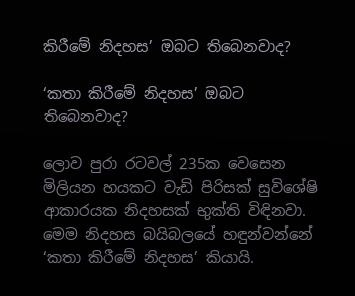කිරීමේ නිදහස’ ඔබට තිබෙනවාද?

‘කතා කිරීමේ නිදහස’ ඔබට තිබෙනවාද?

ලොව පුරා රටවල් 235ක වෙසෙන මිලියන හයකට වැඩි පිරිසක් සුවිශේෂි ආකාරයක නිදහසක් භුක්ති විඳිනවා. මෙම නිදහස බයිබලයේ හඳුන්වන්නේ ‘කතා කිරීමේ නිදහස’ කියායි.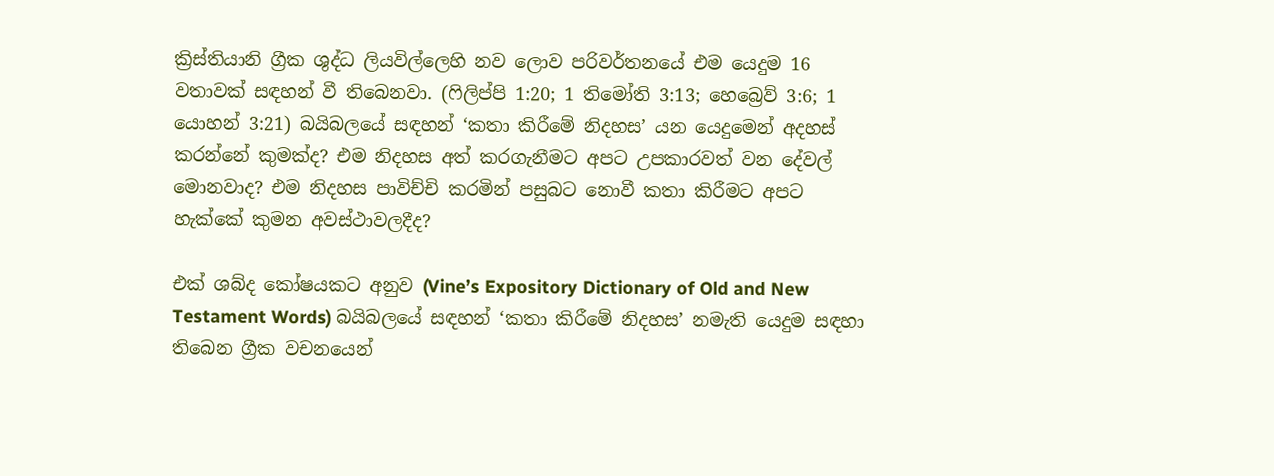ක්‍රිස්තියානි ග්‍රීක ශුද්ධ ලියවිල්ලෙහි නව ලොව පරිවර්තනයේ එම යෙදුම 16 වතාවක් සඳහන් වී තිබෙනවා. (ෆිලිප්පි 1:20; 1 තිමෝති 3:13; හෙබ්‍රෙව් 3:6; 1 යොහන් 3:21) බයිබලයේ සඳහන් ‘කතා කිරීමේ නිදහස’ යන යෙදුමෙන් අදහස් කරන්නේ කුමක්ද? එම නිදහස අත් කරගැනීමට අපට උපකාරවත් වන දේවල් මොනවාද? එම නිදහස පාවිච්චි කරමින් පසුබට නොවී කතා කිරීමට අපට හැක්කේ කුමන අවස්ථාවලදීද?

එක් ශබ්ද කෝෂයකට අනුව (Vine’s Expository Dictionary of Old and New Testament Words) බයිබලයේ සඳහන් ‘කතා කිරීමේ නිදහස’ නමැති යෙදුම සඳහා තිබෙන ග්‍රීක වචනයෙන්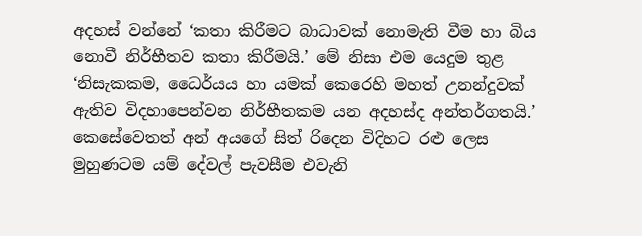අදහස් වන්නේ ‘කතා කිරීමට බාධාවක් නොමැති වීම හා බිය නොවී නිර්භීතව කතා කිරීමයි.’ මේ නිසා එම යෙදුම තුළ ‘නිසැකකම, ධෛර්යය හා යමක් කෙරෙහි මහත් උනන්දුවක් ඇතිව විදහාපෙන්වන නිර්භීතකම යන අදහස්ද අන්තර්ගතයි.’ කෙසේවෙතත් අන් අයගේ සිත් රිදෙන විදිහට රළු ලෙස මුහුණටම යම් දේවල් පැවසීම එවැනි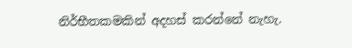නිර්භීතකමකින් අදහස් කරන්නේ නැහැ.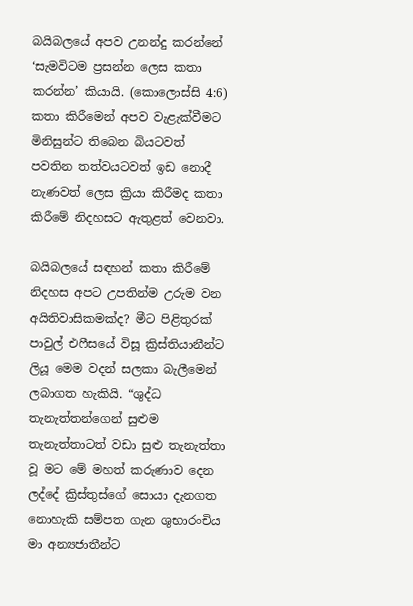බයිබලයේ අපව උනන්දු කරන්නේ ‘සැමවිටම ප්‍රසන්න ලෙස කතා කරන්න’ කියායි. (කොලොස්සි 4:6) කතා කිරීමෙන් අපව වැළැක්වීමට මිනිසුන්ට තිබෙන බියටවත් පවතින තත්වයටවත් ඉඩ නොදී නැණවත් ලෙස ක්‍රියා කිරීමද කතා කිරීමේ නිදහසට ඇතුළත් වෙනවා.

බයිබලයේ සඳහන් කතා කිරීමේ නිදහස අපට උපතින්ම උරුම වන අයිතිවාසිකමක්ද? මීට පිළිතුරක් පාවුල් එෆීසයේ විසූ ක්‍රිස්තියානීන්ට ලියූ මෙම වදන් සලකා බැලීමෙන් ලබාගත හැකියි. “ශුද්ධ තැනැත්තන්ගෙන් සුළුම තැනැත්තාටත් වඩා සුළු තැනැත්තා වූ මට මේ මහත් කරුණාව දෙන ලද්දේ ක්‍රිස්තුස්ගේ සොයා දැනගත නොහැකි සම්පත ගැන ශුභාරංචිය මා අන්‍යජාතීන්ට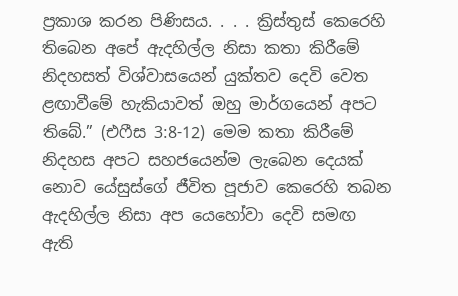ප්‍රකාශ කරන පිණිසය. . . . ක්‍රිස්තුස් කෙරෙහි තිබෙන අපේ ඇදහිල්ල නිසා කතා කිරීමේ නිදහසත් විශ්වාසයෙන් යුක්තව දෙවි වෙත ළඟාවීමේ හැකියාවත් ඔහු මාර්ගයෙන් අපට තිබේ.” (එෆීස 3:8-12) මෙම කතා කිරීමේ නිදහස අපට සහජයෙන්ම ලැබෙන දෙයක් නොව යේසුස්ගේ ජීවිත පූජාව කෙරෙහි තබන ඇදහිල්ල නිසා අප යෙහෝවා දෙවි සමඟ ඇති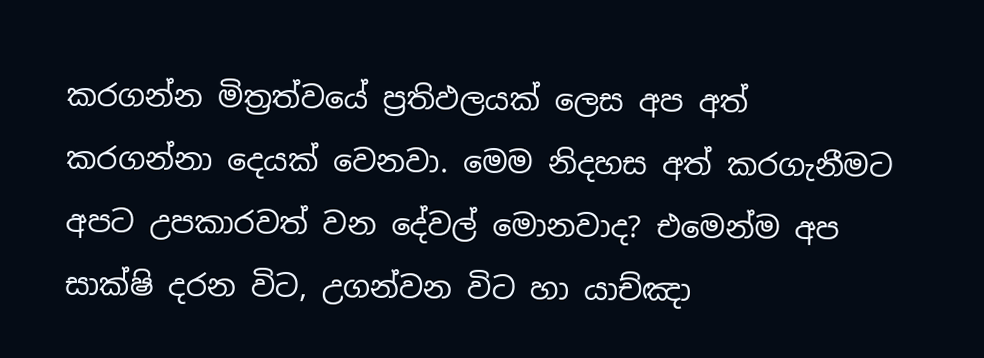කරගන්න මිත්‍රත්වයේ ප්‍රතිඵලයක් ලෙස අප අත් කරගන්නා දෙයක් වෙනවා. මෙම නිදහස අත් කරගැනීමට අපට උපකාරවත් වන දේවල් මොනවාද? එමෙන්ම අප සාක්ෂි දරන විට, උගන්වන විට හා යාච්ඤා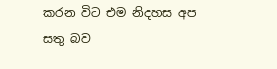කරන විට එම නිදහස අප සතු බව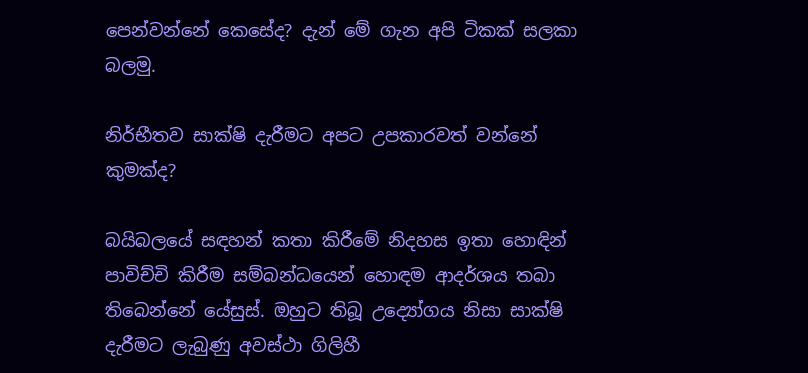පෙන්වන්නේ කෙසේද? දැන් මේ ගැන අපි ටිකක් සලකා බලමු.

නිර්භීතව සාක්ෂි දැරීමට අපට උපකාරවත් වන්නේ කුමක්ද?

බයිබලයේ සඳහන් කතා කිරීමේ නිදහස ඉතා හොඳින් පාවිච්චි කිරීම සම්බන්ධයෙන් හොඳම ආදර්ශය තබා තිබෙන්නේ යේසුස්. ඔහුට තිබූ උද්‍යෝගය නිසා සාක්ෂි දැරීමට ලැබුණු අවස්ථා ගිලිහී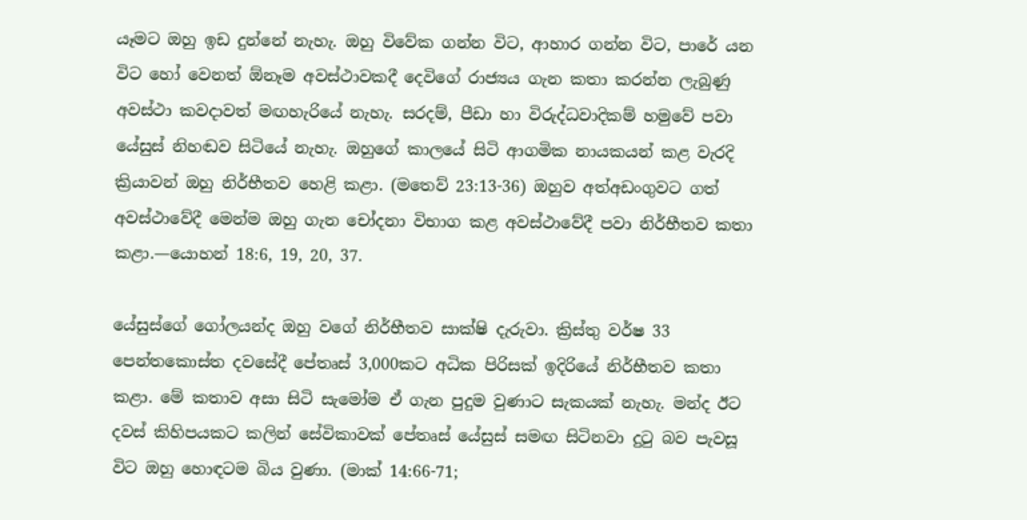යෑමට ඔහු ඉඩ දුන්නේ නැහැ. ඔහු විවේක ගන්න විට, ආහාර ගන්න විට, පාරේ යන විට හෝ වෙනත් ඕනෑම අවස්ථාවකදී දෙවිගේ රාජ්‍යය ගැන කතා කරන්න ලැබුණු අවස්ථා කවදාවත් මඟහැරියේ නැහැ. සරදම්, පීඩා හා විරුද්ධවාදිකම් හමුවේ පවා යේසුස් නිහඬව සිටියේ නැහැ. ඔහුගේ කාලයේ සිටි ආගමික නායකයන් කළ වැරදි ක්‍රියාවන් ඔහු නිර්භීතව හෙළි කළා. (මතෙව් 23:13-36) ඔහුව අත්අඩංගුවට ගත් අවස්ථාවේදී මෙන්ම ඔහු ගැන චෝදනා විභාග කළ අවස්ථාවේදී පවා නිර්භීතව කතා කළා.—යොහන් 18:6, 19, 20, 37.

යේසුස්ගේ ගෝලයන්ද ඔහු වගේ නිර්භීතව සාක්ෂි දැරුවා. ක්‍රිස්තු වර්ෂ 33 පෙන්තකොස්ත දවසේදී පේතෘස් 3,000කට අධික පිරිසක් ඉදිරියේ නිර්භීතව කතා කළා. මේ කතාව අසා සිටි සැමෝම ඒ ගැන පුදුම වුණාට සැකයක් නැහැ. මන්ද ඊට දවස් කිහිපයකට කලින් සේවිකාවක් පේතෘස් යේසුස් සමඟ සිටිනවා දුටු බව පැවසූ විට ඔහු හොඳටම බිය වුණා. (මාක් 14:66-71;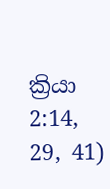ක්‍රියා 2:14, 29, 41)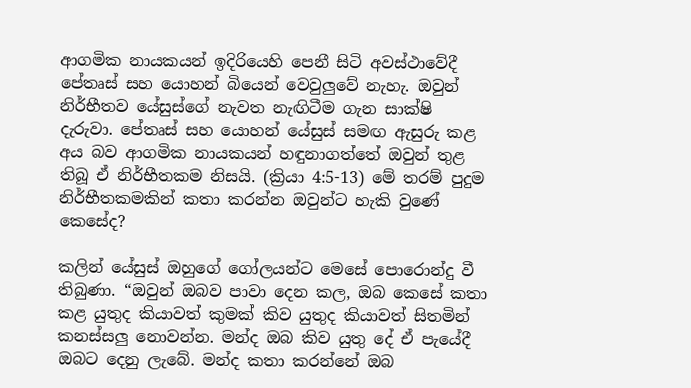ආගමික නායකයන් ඉදිරියෙහි පෙනී සිටි අවස්ථාවේදී පේතෘස් සහ යොහන් බියෙන් වෙවුලුවේ නැහැ. ඔවුන් නිර්භීතව යේසුස්ගේ නැවත නැඟිටීම ගැන සාක්ෂි දැරුවා. පේතෘස් සහ යොහන් යේසුස් සමඟ ඇසුරු කළ අය බව ආගමික නායකයන් හඳුනාගත්තේ ඔවුන් තුළ තිබූ ඒ නිර්භීතකම නිසයි. (ක්‍රියා 4:5-13) මේ තරම් පුදුම නිර්භීතකමකින් කතා කරන්න ඔවුන්ට හැකි වුණේ කෙසේද?

කලින් යේසුස් ඔහුගේ ගෝලයන්ට මෙසේ පොරොන්දු වී තිබුණා. “ඔවුන් ඔබව පාවා දෙන කල, ඔබ කෙසේ කතා කළ යුතුද කියාවත් කුමක් කිව යුතුද කියාවත් සිතමින් කනස්සලු නොවන්න. මන්ද ඔබ කිව යුතු දේ ඒ පැයේදී ඔබට දෙනු ලැබේ. මන්ද කතා කරන්නේ ඔබ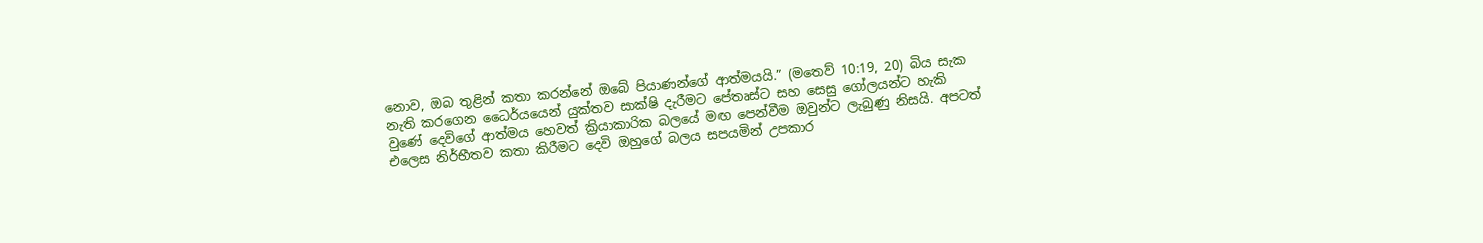නොව, ඔබ තුළින් කතා කරන්නේ ඔබේ පියාණන්ගේ ආත්මයයි.” (මතෙව් 10:19, 20) බිය සැක නැති කරගෙන ධෛර්යයෙන් යුක්තව සාක්ෂි දැරීමට පේතෘස්ට සහ සෙසු ගෝලයන්ට හැකි වුණේ දෙවිගේ ආත්මය හෙවත් ක්‍රියාකාරික බලයේ මඟ පෙන්වීම ඔවුන්ට ලැබුණු නිසයි. අපටත් එලෙස නිර්භීතව කතා කිරීමට දෙවි ඔහුගේ බලය සපයමින් උපකාර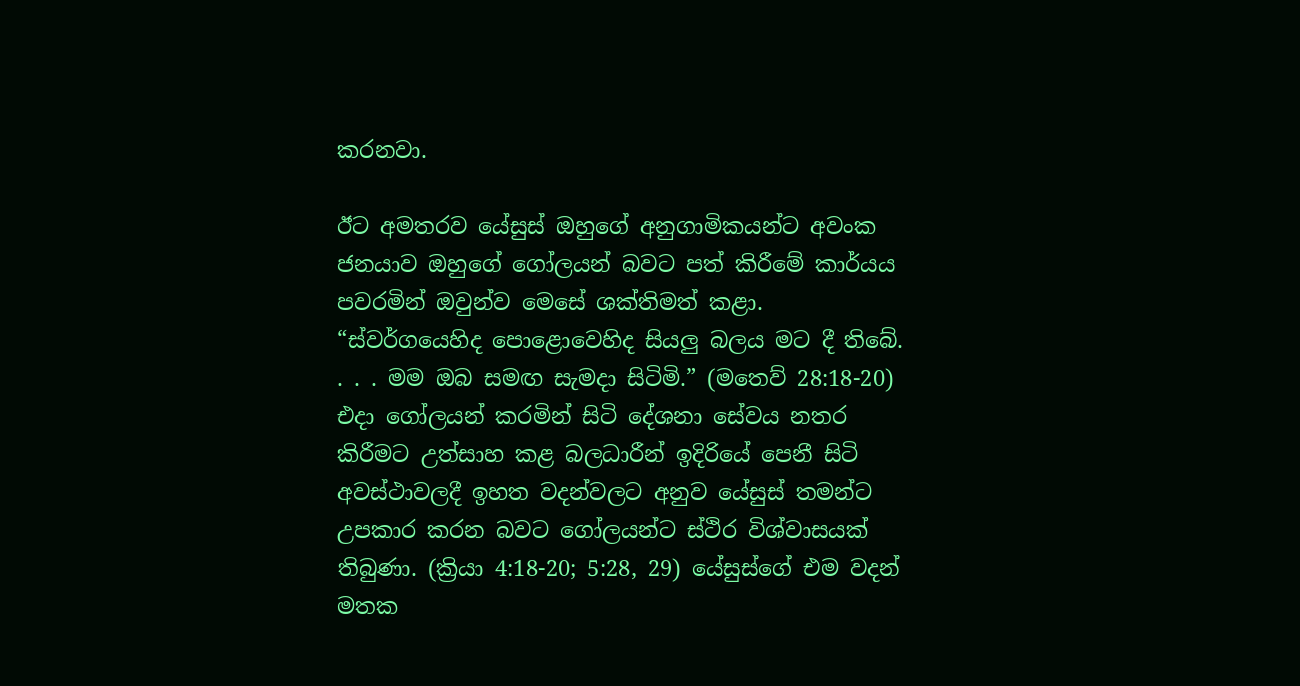කරනවා.

ඊට අමතරව යේසුස් ඔහුගේ අනුගාමිකයන්ට අවංක ජනයාව ඔහුගේ ගෝලයන් බවට පත් කිරීමේ කාර්යය පවරමින් ඔවුන්ව මෙසේ ශක්තිමත් කළා. “ස්වර්ගයෙහිද පොළොවෙහිද සියලු බලය මට දී තිබේ. . . . මම ඔබ සමඟ සැමදා සිටිමි.” (මතෙව් 28:18-20) එදා ගෝලයන් කරමින් සිටි දේශනා සේවය නතර කිරීමට උත්සාහ කළ බලධාරීන් ඉදිරියේ පෙනී සිටි අවස්ථාවලදී ඉහත වදන්වලට අනුව යේසුස් තමන්ට උපකාර කරන බවට ගෝලයන්ට ස්ථිර විශ්වාසයක් තිබුණා. (ක්‍රියා 4:18-20; 5:28, 29) යේසුස්ගේ එම වදන් මතක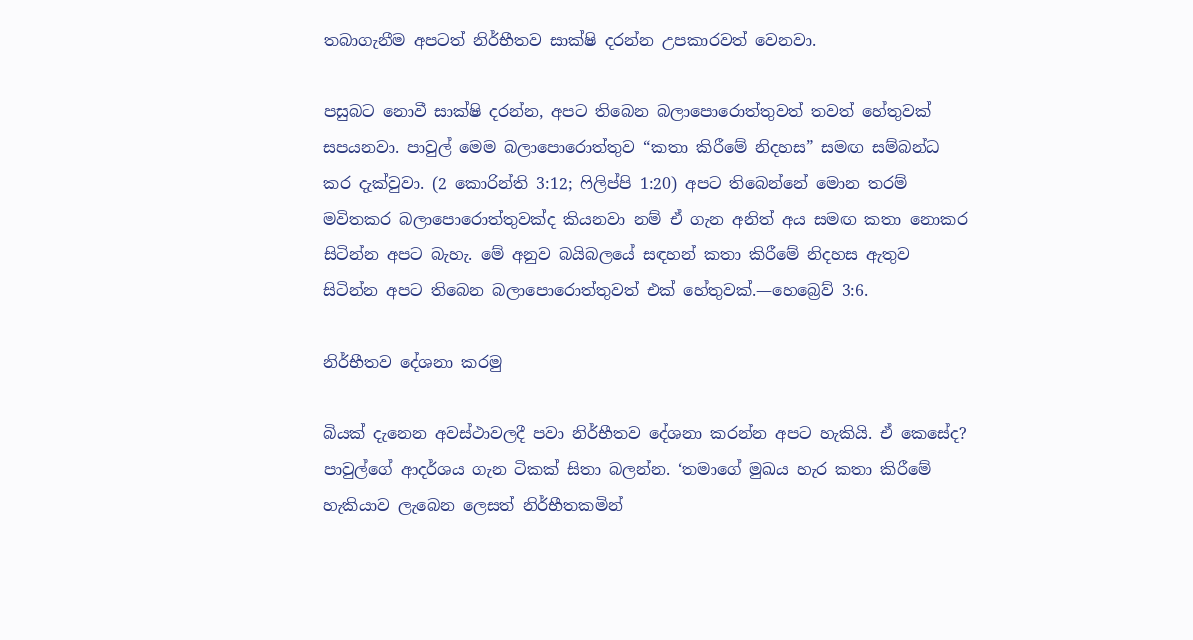තබාගැනීම අපටත් නිර්භීතව සාක්ෂි දරන්න උපකාරවත් වෙනවා.

පසුබට නොවී සාක්ෂි දරන්න, අපට තිබෙන බලාපොරොත්තුවත් තවත් හේතුවක් සපයනවා. පාවුල් මෙම බලාපොරොත්තුව “කතා කිරීමේ නිදහස” සමඟ සම්බන්ධ කර දැක්වුවා. (2 කොරින්ති 3:12; ෆිලිප්පි 1:20) අපට තිබෙන්නේ මොන තරම් මවිතකර බලාපොරොත්තුවක්ද කියනවා නම් ඒ ගැන අනිත් අය සමඟ කතා නොකර සිටින්න අපට බැහැ. මේ අනුව බයිබලයේ සඳහන් කතා කිරීමේ නිදහස ඇතුව සිටින්න අපට තිබෙන බලාපොරොත්තුවත් එක් හේතුවක්.—හෙබ්‍රෙව් 3:6.

නිර්භීතව දේශනා කරමු

බියක් දැනෙන අවස්ථාවලදී පවා නිර්භීතව දේශනා කරන්න අපට හැකියි. ඒ කෙසේද? පාවුල්ගේ ආදර්ශය ගැන ටිකක් සිතා බලන්න. ‘තමාගේ මුඛය හැර කතා කිරීමේ හැකියාව ලැබෙන ලෙසත් නිර්භීතකමින්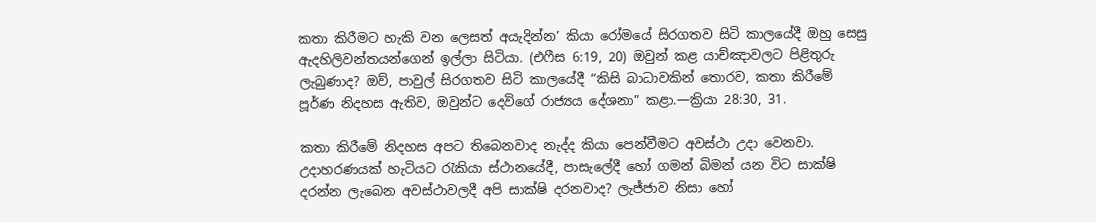කතා කිරීමට හැකි වන ලෙසත් අයැදින්න’ කියා රෝමයේ සිරගතව සිටි කාලයේදී ඔහු සෙසු ඇදහිලිවන්තයන්ගෙන් ඉල්ලා සිටියා. (එෆීස 6:19, 20) ඔවුන් කළ යාච්ඤාවලට පිළිතුරු ලැබුණාද? ඔව්, පාවුල් සිරගතව සිටි කාලයේදී “කිසි බාධාවකින් තොරව, කතා කිරීමේ පූර්ණ නිදහස ඇතිව, ඔවුන්ට දෙවිගේ රාජ්‍යය දේශනා” කළා.—ක්‍රියා 28:30, 31.

කතා කිරීමේ නිදහස අපට තිබෙනවාද නැද්ද කියා පෙන්වීමට අවස්ථා උදා වෙනවා. උදාහරණයක් හැටියට රැකියා ස්ථානයේදී, පාසැලේදී හෝ ගමන් බිමන් යන විට සාක්ෂි දරන්න ලැබෙන අවස්ථාවලදී අපි සාක්ෂි දරනවාද? ලැජ්ජාව නිසා හෝ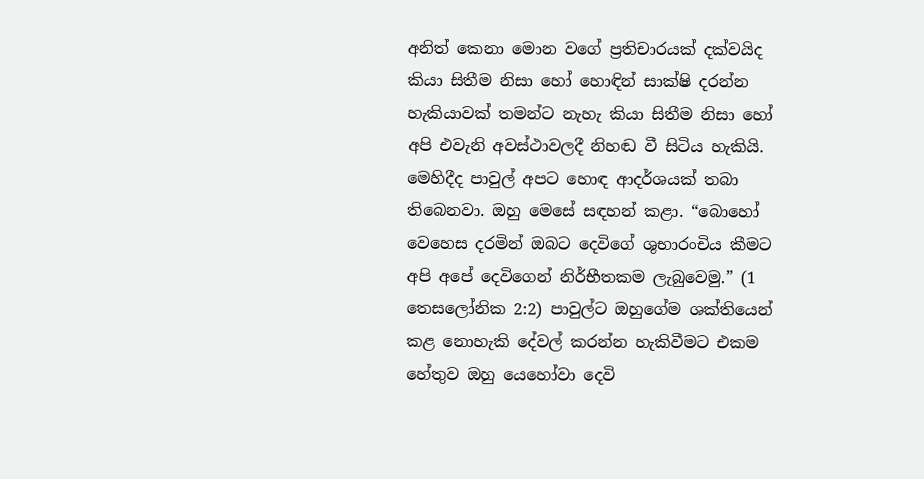අනිත් කෙනා මොන වගේ ප්‍රතිචාරයක් දක්වයිද කියා සිතීම නිසා හෝ හොඳින් සාක්ෂි දරන්න හැකියාවක් තමන්ට නැහැ කියා සිතීම නිසා හෝ අපි එවැනි අවස්ථාවලදී නිහඬ වී සිටිය හැකියි. මෙහිදීද පාවුල් අපට හොඳ ආදර්ශයක් තබා තිබෙනවා. ඔහු මෙසේ සඳහන් කළා. “බොහෝ වෙහෙස දරමින් ඔබට දෙවිගේ ශුභාරංචිය කීමට අපි අපේ දෙවිගෙන් නිර්භීතකම ලැබුවෙමු.” (1 තෙසලෝනික 2:2) පාවුල්ට ඔහුගේම ශක්තියෙන් කළ නොහැකි දේවල් කරන්න හැකිවීමට එකම හේතුව ඔහු යෙහෝවා දෙවි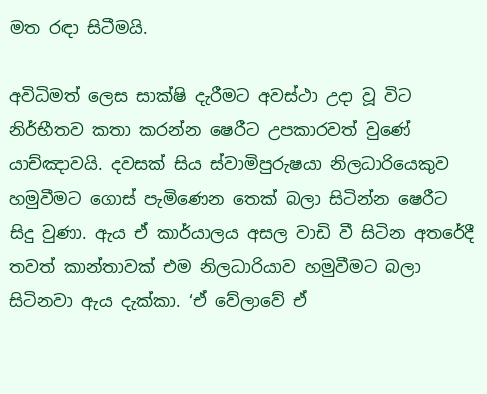මත රඳා සිටීමයි.

අවිධිමත් ලෙස සාක්ෂි දැරීමට අවස්ථා උදා වූ විට නිර්භීතව කතා කරන්න ෂෙරීට උපකාරවත් වුණේ යාච්ඤාවයි. දවසක් සිය ස්වාමිපුරුෂයා නිලධාරියෙකුව හමුවීමට ගොස් පැමිණෙන තෙක් බලා සිටින්න ෂෙරීට සිදු වුණා. ඇය ඒ කාර්යාලය අසල වාඩි වී සිටින අතරේදී තවත් කාන්තාවක් එම නිලධාරියාව හමුවීමට බලා සිටිනවා ඇය දැක්කා. ‘ඒ වේලාවේ ඒ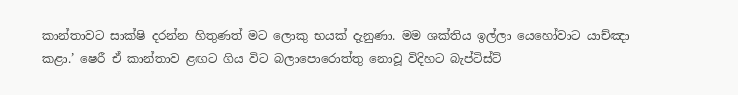කාන්තාවට සාක්ෂි දරන්න හිතුණත් මට ලොකු භයක් දැනුණා. මම ශක්තිය ඉල්ලා යෙහෝවාට යාච්ඤා කළා.’ ෂෙරී ඒ කාන්තාව ළඟට ගිය විට බලාපොරොත්තු නොවූ විදිහට බැප්ටිස්ට්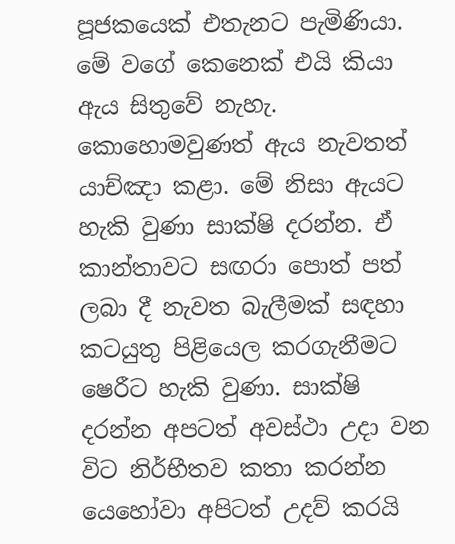පූජකයෙක් එතැනට පැමිණියා. මේ වගේ කෙනෙක් එයි කියා ඇය සිතුවේ නැහැ. කොහොමවුණත් ඇය නැවතත් යාච්ඤා කළා. මේ නිසා ඇයට හැකි වුණා සාක්ෂි දරන්න. ඒ කාන්තාවට සඟරා පොත් පත් ලබා දී නැවත බැලීමක් සඳහා කටයුතු පිළියෙල කරගැනීමට ෂෙරීට හැකි වුණා. සාක්ෂි දරන්න අපටත් අවස්ථා උදා වන විට නිර්භීතව කතා කරන්න යෙහෝවා අපිටත් උදව් කරයි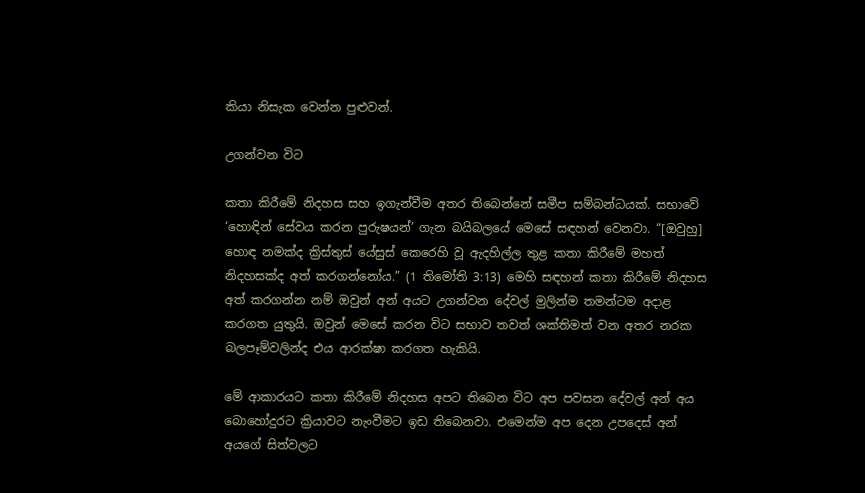කියා නිසැක වෙන්න පුළුවන්.

උගන්වන විට

කතා කිරීමේ නිදහස සහ ඉගැන්වීම අතර තිබෙන්නේ සමීප සම්බන්ධයක්. සභාවේ ‘හොඳින් සේවය කරන පුරුෂයන්’ ගැන බයිබලයේ මෙසේ සඳහන් වෙනවා. “[ඔවුහු] හොඳ නමක්ද ක්‍රිස්තුස් යේසුස් කෙරෙහි වූ ඇදහිල්ල තුළ කතා කිරීමේ මහත් නිදහසක්ද අත් කරගන්නෝය.” (1 තිමෝති 3:13) මෙහි සඳහන් කතා කිරීමේ නිදහස අත් කරගන්න නම් ඔවුන් අන් අයට උගන්වන දේවල් මුලින්ම තමන්ටම අදාළ කරගත යුතුයි. ඔවුන් මෙසේ කරන විට සභාව තවත් ශක්තිමත් වන අතර නරක බලපෑම්වලින්ද එය ආරක්ෂා කරගත හැකියි.

මේ ආකාරයට කතා කිරීමේ නිදහස අපට තිබෙන විට අප පවසන දේවල් අන් අය බොහෝදුරට ක්‍රියාවට නැංවීමට ඉඩ තිබෙනවා. එමෙන්ම අප දෙන උපදෙස් අන් අයගේ සිත්වලට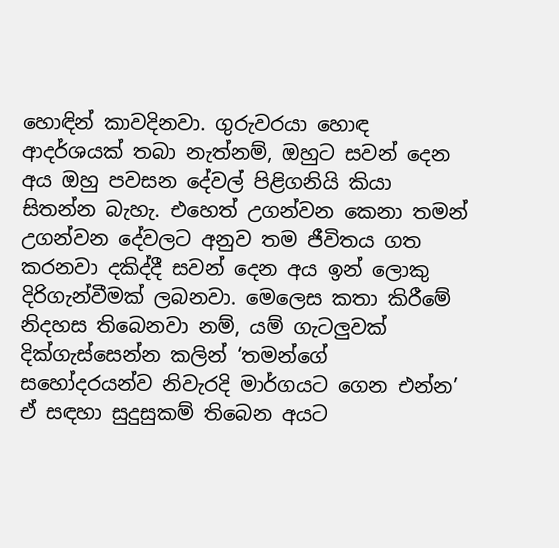හොඳින් කාවදිනවා. ගුරුවරයා හොඳ ආදර්ශයක් තබා නැත්නම්, ඔහුට සවන් දෙන අය ඔහු පවසන දේවල් පිළිගනියි කියා සිතන්න බැහැ. එහෙත් උගන්වන කෙනා තමන් උගන්වන දේවලට අනුව තම ජීවිතය ගත කරනවා දකිද්දී සවන් දෙන අය ඉන් ලොකු දිරිගැන්වීමක් ලබනවා. මෙලෙස කතා කිරීමේ නිදහස තිබෙනවා නම්, යම් ගැටලුවක් දික්ගැස්සෙන්න කලින් ‘තමන්ගේ සහෝදරයන්ව නිවැරදි මාර්ගයට ගෙන එන්න’ ඒ සඳහා සුදුසුකම් තිබෙන අයට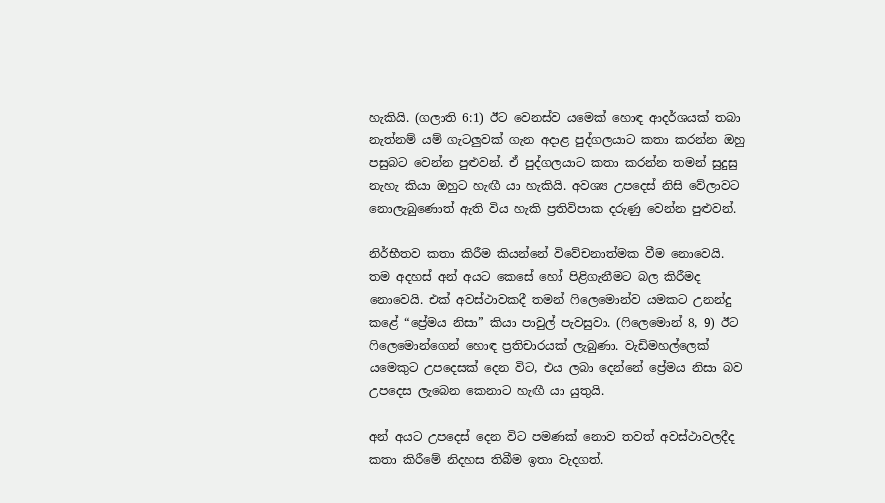හැකියි. (ගලාති 6:1) ඊට වෙනස්ව යමෙක් හොඳ ආදර්ශයක් තබා නැත්නම් යම් ගැටලුවක් ගැන අදාළ පුද්ගලයාට කතා කරන්න ඔහු පසුබට වෙන්න පුළුවන්. ඒ පුද්ගලයාට කතා කරන්න තමන් සුදුසු නැහැ කියා ඔහුට හැඟී යා හැකියි. අවශ්‍ය උපදෙස් නිසි වේලාවට නොලැබුණොත් ඇති විය හැකි ප්‍රතිවිපාක දරුණු වෙන්න පුළුවන්.

නිර්භීතව කතා කිරීම කියන්නේ විවේචනාත්මක වීම නොවෙයි. තම අදහස් අන් අයට කෙසේ හෝ පිළිගැනීමට බල කිරීමද නොවෙයි. එක් අවස්ථාවකදී තමන් ෆිලෙමොන්ව යමකට උනන්දු කළේ “ප්‍රේමය නිසා” කියා පාවුල් පැවසුවා. (ෆිලෙමොන් 8, 9) ඊට ෆිලෙමොන්ගෙන් හොඳ ප්‍රතිචාරයක් ලැබුණා. වැඩිමහල්ලෙක් යමෙකුට උපදෙසක් දෙන විට, එය ලබා දෙන්නේ ප්‍රේමය නිසා බව උපදෙස ලැබෙන කෙනාට හැඟී යා යුතුයි.

අන් අයට උපදෙස් දෙන විට පමණක් නොව තවත් අවස්ථාවලදීද කතා කිරීමේ නිදහස තිබීම ඉතා වැදගත්.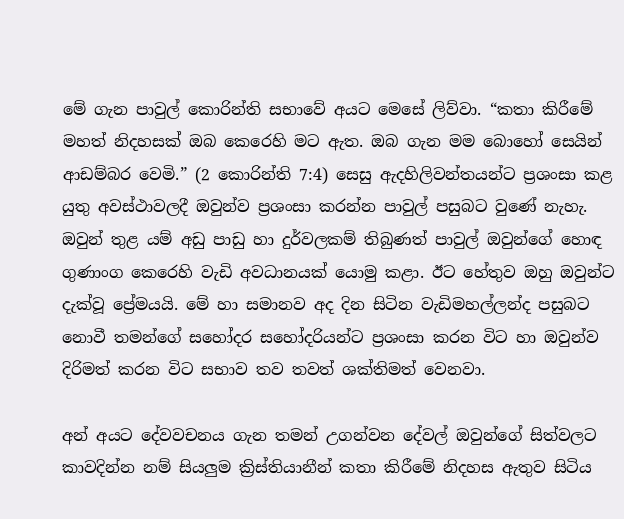මේ ගැන පාවුල් කොරින්ති සභාවේ අයට මෙසේ ලිව්වා. “කතා කිරීමේ මහත් නිදහසක් ඔබ කෙරෙහි මට ඇත. ඔබ ගැන මම බොහෝ සෙයින් ආඩම්බර වෙමි.” (2 කොරින්ති 7:4) සෙසු ඇදහිලිවන්තයන්ට ප්‍රශංසා කළ යුතු අවස්ථාවලදී ඔවුන්ව ප්‍රශංසා කරන්න පාවුල් පසුබට වුණේ නැහැ. ඔවුන් තුළ යම් අඩු පාඩු හා දුර්වලකම් තිබුණත් පාවුල් ඔවුන්ගේ හොඳ ගුණාංග කෙරෙහි වැඩි අවධානයක් යොමු කළා. ඊට හේතුව ඔහු ඔවුන්ට දැක්වූ ප්‍රේමයයි. මේ හා සමානව අද දින සිටින වැඩිමහල්ලන්ද පසුබට නොවී තමන්ගේ සහෝදර සහෝදරියන්ට ප්‍රශංසා කරන විට හා ඔවුන්ව දිරිමත් කරන විට සභාව තව තවත් ශක්තිමත් වෙනවා.

අන් අයට දේවවචනය ගැන තමන් උගන්වන දේවල් ඔවුන්ගේ සිත්වලට කාවදින්න නම් සියලුම ක්‍රිස්තියානීන් කතා කිරීමේ නිදහස ඇතුව සිටිය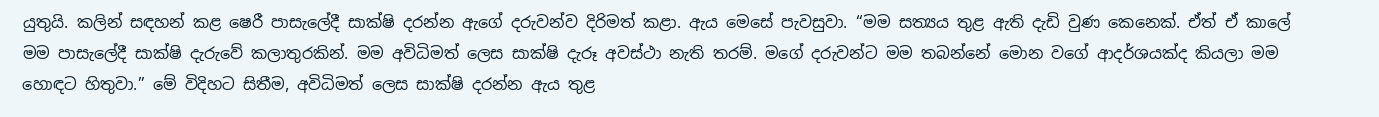යුතුයි. කලින් සඳහන් කළ ෂෙරී පාසැලේදී සාක්ෂි දරන්න ඇගේ දරුවන්ව දිරිමත් කළා. ඇය මෙසේ පැවසුවා. “මම සත්‍යය තුළ ඇති දැඩි වුණ කෙනෙක්. ඒත් ඒ කාලේ මම පාසැලේදී සාක්ෂි දැරුවේ කලාතුරකින්. මම අවිධිමත් ලෙස සාක්ෂි දැරූ අවස්ථා නැති තරම්. මගේ දරුවන්ට මම තබන්නේ මොන වගේ ආදර්ශයක්ද කියලා මම හොඳට හිතුවා.” මේ විදිහට සිතීම, අවිධිමත් ලෙස සාක්ෂි දරන්න ඇය තුළ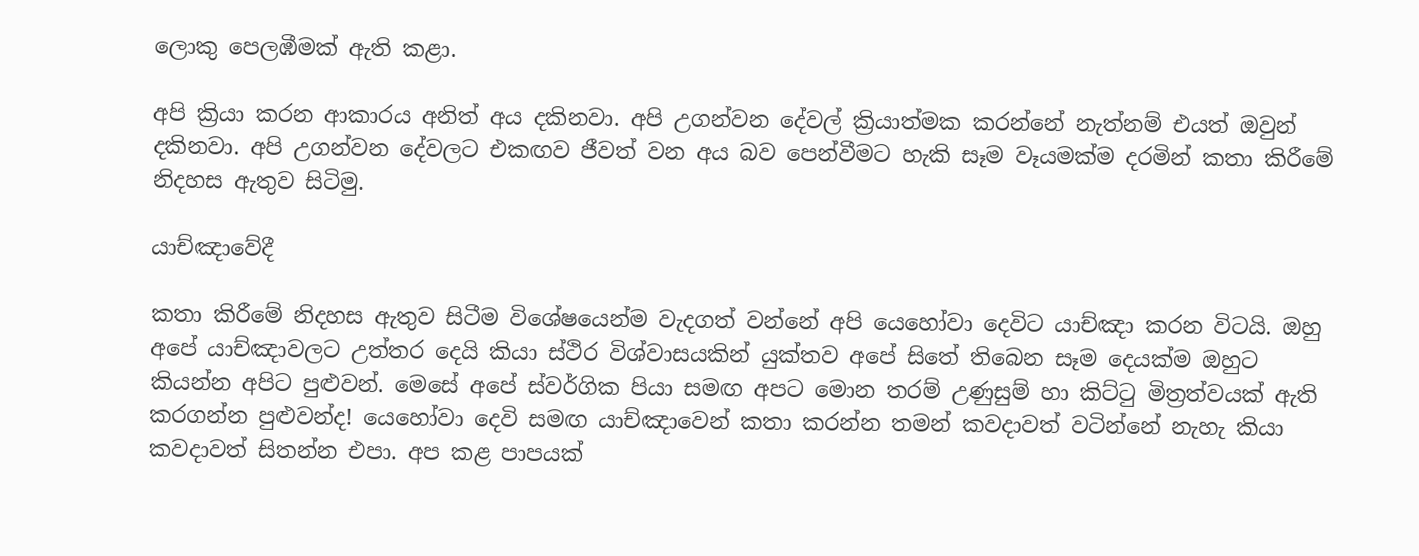ලොකු පෙලඹීමක් ඇති කළා.

අපි ක්‍රියා කරන ආකාරය අනිත් අය දකිනවා. අපි උගන්වන දේවල් ක්‍රියාත්මක කරන්නේ නැත්නම් එයත් ඔවුන් දකිනවා. අපි උගන්වන දේවලට එකඟව ජීවත් වන අය බව පෙන්වීමට හැකි සෑම වෑයමක්ම දරමින් කතා කිරීමේ නිදහස ඇතුව සිටිමු.

යාච්ඤාවේදී

කතා කිරීමේ නිදහස ඇතුව සිටීම විශේෂයෙන්ම වැදගත් වන්නේ අපි යෙහෝවා දෙවිට යාච්ඤා කරන විටයි. ඔහු අපේ යාච්ඤාවලට උත්තර දෙයි කියා ස්ථිර විශ්වාසයකින් යුක්තව අපේ සිතේ තිබෙන සෑම දෙයක්ම ඔහුට කියන්න අපිට පුළුවන්. මෙසේ අපේ ස්වර්ගික පියා සමඟ අපට මොන තරම් උණුසුම් හා කිට්ටු මිත්‍රත්වයක් ඇති කරගන්න පුළුවන්ද! යෙහෝවා දෙවි සමඟ යාච්ඤාවෙන් කතා කරන්න තමන් කවදාවත් වටින්නේ නැහැ කියා කවදාවත් සිතන්න එපා. අප කළ පාපයක්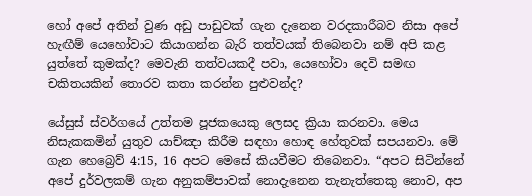හෝ අපේ අතින් වුණ අඩු පාඩුවක් ගැන දැනෙන වරදකාරීබව නිසා අපේ හැඟීම් යෙහෝවාට කියාගන්න බැරි තත්වයක් තිබෙනවා නම් අපි කළ යුත්තේ කුමක්ද? මෙවැනි තත්වයකදී පවා, යෙහෝවා දෙවි සමඟ චකිතයකින් තොරව කතා කරන්න පුළුවන්ද?

යේසුස් ස්වර්ගයේ උත්තම පූජකයෙකු ලෙසද ක්‍රියා කරනවා. මෙය නිසැකකමින් යුතුව යාච්ඤා කිරීම සඳහා හොඳ හේතුවක් සපයනවා. මේ ගැන හෙබ්‍රෙව් 4:15, 16 අපට මෙසේ කියවීමට තිබෙනවා. “අපට සිටින්නේ අපේ දුර්වලකම් ගැන අනුකම්පාවක් නොදැනෙන තැනැත්තෙකු නොව, අප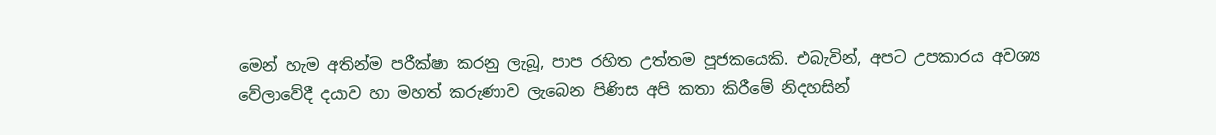මෙන් හැම අතින්ම පරීක්ෂා කරනු ලැබූ, පාප රහිත උත්තම පූජකයෙකි. එබැවින්, අපට උපකාරය අවශ්‍ය වේලාවේදී දයාව හා මහත් කරුණාව ලැබෙන පිණිස අපි කතා කිරීමේ නිදහසින්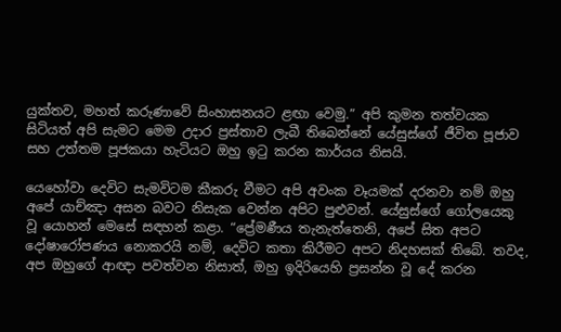යුක්තව, මහත් කරුණාවේ සිංහාසනයට ළඟා වෙමු.” අපි කුමන තත්වයක සිටියත් අපි සැමට මෙම උදාර ප්‍රස්තාව ලැබී තිබෙන්නේ යේසුස්ගේ ජීවිත පූජාව සහ උත්තම පූජකයා හැටියට ඔහු ඉටු කරන කාර්යය නිසයි.

යෙහෝවා දෙවිට සැමවිටම කීකරු වීමට අපි අවංක වෑයමක් දරනවා නම් ඔහු අපේ යාච්ඤා අසන බවට නිසැක වෙන්න අපිට පුළුවන්. යේසුස්ගේ ගෝලයෙකු වූ යොහන් මෙසේ සඳහන් කළා. “ප්‍රේමණීය තැනැත්තෙනි, අපේ සිත අපට දෝෂාරෝපණය නොකරයි නම්, දෙවිට කතා කිරීමට අපට නිදහසක් තිබේ. තවද, අප ඔහුගේ ආඥා පවත්වන නිසාත්, ඔහු ඉදිරියෙහි ප්‍රසන්න වූ දේ කරන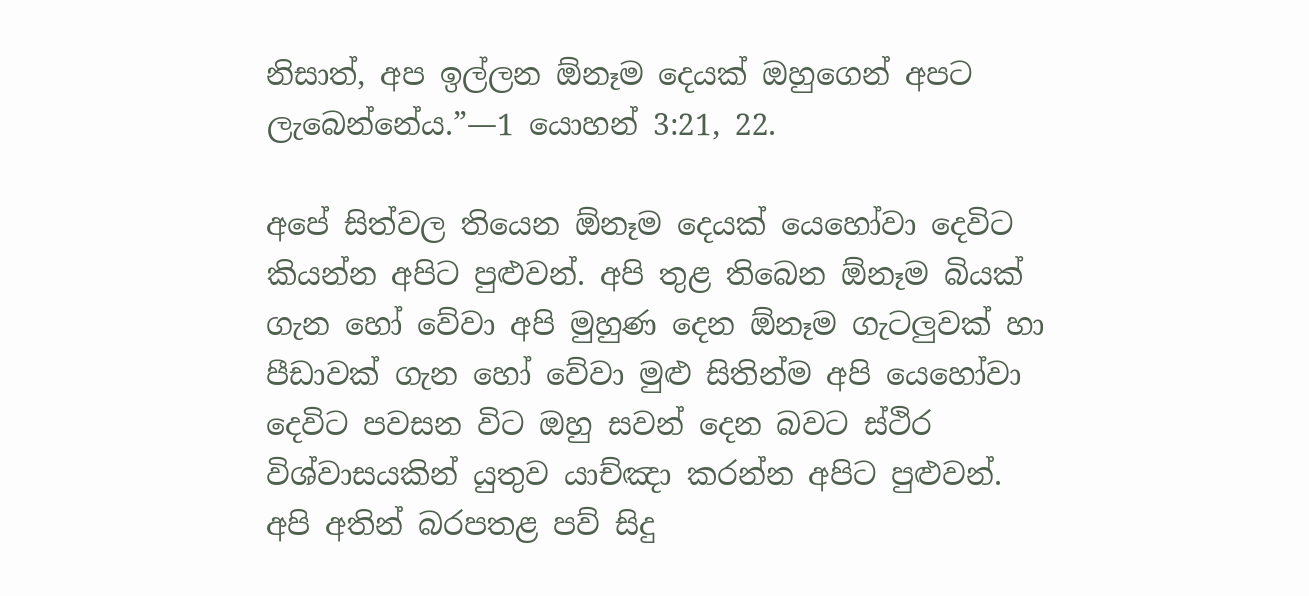නිසාත්, අප ඉල්ලන ඕනෑම දෙයක් ඔහුගෙන් අපට ලැබෙන්නේය.”—1 යොහන් 3:21, 22.

අපේ සිත්වල තියෙන ඕනෑම දෙයක් යෙහෝවා දෙවිට කියන්න අපිට පුළුවන්. අපි තුළ තිබෙන ඕනෑම බියක් ගැන හෝ වේවා අපි මුහුණ දෙන ඕනෑම ගැටලුවක් හා පීඩාවක් ගැන හෝ වේවා මුළු සිතින්ම අපි යෙහෝවා දෙවිට පවසන විට ඔහු සවන් දෙන බවට ස්ථිර විශ්වාසයකින් යුතුව යාච්ඤා කරන්න අපිට පුළුවන්. අපි අතින් බරපතළ පව් සිදු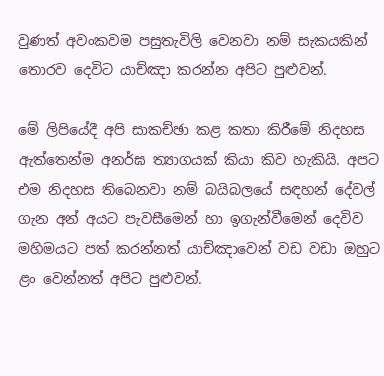වුණත් අවංකවම පසුතැවිලි වෙනවා නම් සැකයකින් තොරව දෙවිට යාච්ඤා කරන්න අපිට පුළුවන්.

මේ ලිපියේදී අපි සාකච්ඡා කළ කතා කිරීමේ නිදහස ඇත්තෙන්ම අනර්ඝ ත්‍යාගයක් කියා කිව හැකියි. අපට එම නිදහස තිබෙනවා නම් බයිබලයේ සඳහන් දේවල් ගැන අන් අයට පැවසීමෙන් හා ඉගැන්වීමෙන් දෙවිව මහිමයට පත් කරන්නත් යාච්ඤාවෙන් වඩ වඩා ඔහුට ළං වෙන්නත් අපිට පුළුවන්.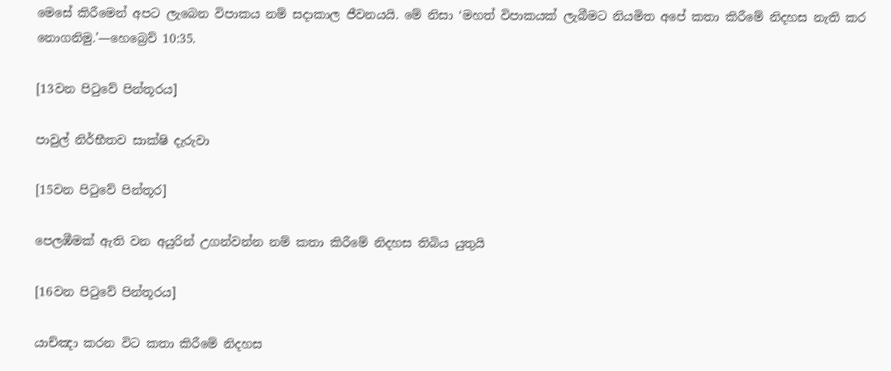මෙසේ කිරීමෙන් අපට ලැබෙන විපාකය නම් සදාකාල ජීවනයයි. මේ නිසා ‘මහත් විපාකයක් ලැබීමට නියමිත අපේ කතා කිරීමේ නිදහස නැති කර නොගනිමු.’—හෙබ්‍රෙව් 10:35.

[13වන පිටුවේ පින්තූරය]

පාවුල් නිර්භීතව සාක්ෂි දැරුවා

[15වන පිටුවේ පින්තූර]

පෙලඹීමක් ඇති වන අයුරින් උගන්වන්න නම් කතා කිරීමේ නිදහස තිබිය යුතුයි

[16වන පිටුවේ පින්තූරය]

යාච්ඤා කරන විට කතා කිරීමේ නිදහස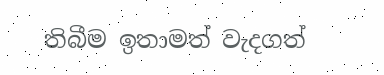තිබීම ඉතාමත් වැදගත්